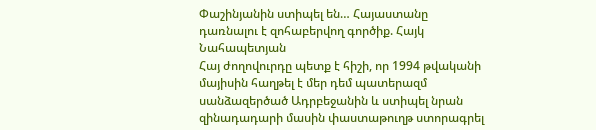Փաշինյանին ստիպել են… Հայաստանը դառնալու է զոհաբերվող գործիք. Հայկ Նահապետյան
Հայ ժողովուրդը պետք է հիշի, որ 1994 թվականի մայիսին հաղթել է մեր դեմ պատերազմ սանձազերծած Ադրբեջանին և ստիպել նրան զինադադարի մասին փաստաթուղթ ստորագրել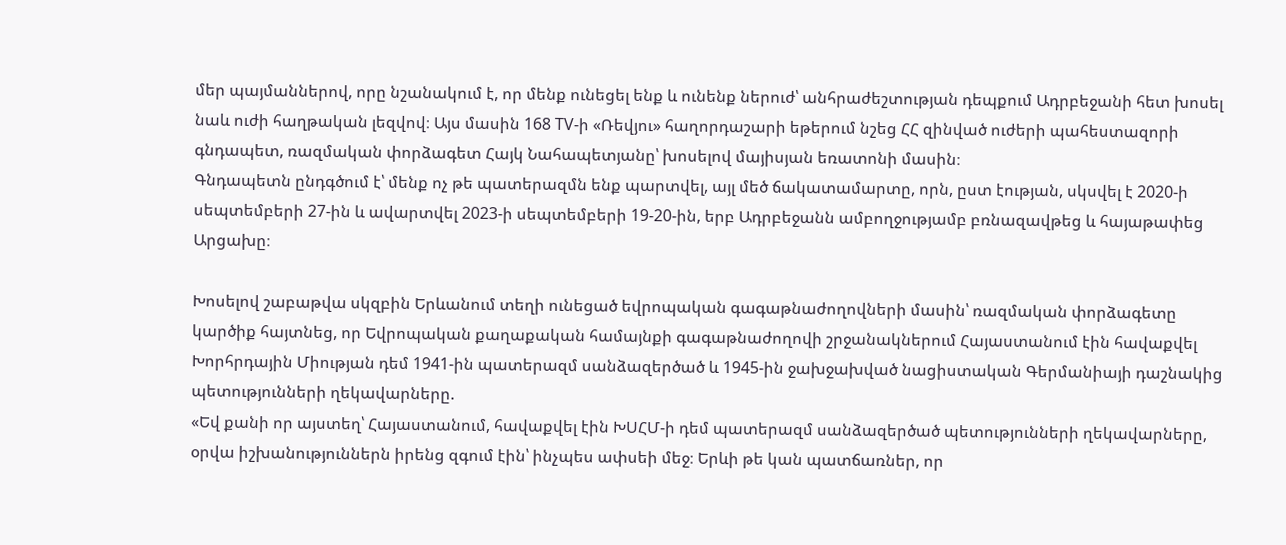մեր պայմաններով, որը նշանակում է, որ մենք ունեցել ենք և ունենք ներուժ՝ անհրաժեշտության դեպքում Ադրբեջանի հետ խոսել նաև ուժի հաղթական լեզվով։ Այս մասին 168 TV-ի «Ռեվյու» հաղորդաշարի եթերում նշեց ՀՀ զինված ուժերի պահեստազորի գնդապետ, ռազմական փորձագետ Հայկ Նահապետյանը՝ խոսելով մայիսյան եռատոնի մասին։
Գնդապետն ընդգծում է՝ մենք ոչ թե պատերազմն ենք պարտվել, այլ մեծ ճակատամարտը, որն, ըստ էության, սկսվել է 2020-ի սեպտեմբերի 27-ին և ավարտվել 2023-ի սեպտեմբերի 19-20-ին, երբ Ադրբեջանն ամբողջությամբ բռնազավթեց և հայաթափեց Արցախը։

Խոսելով շաբաթվա սկզբին Երևանում տեղի ունեցած եվրոպական գագաթնաժողովների մասին՝ ռազմական փորձագետը կարծիք հայտնեց, որ Եվրոպական քաղաքական համայնքի գագաթնաժողովի շրջանակներում Հայաստանում էին հավաքվել Խորհրդային Միության դեմ 1941-ին պատերազմ սանձազերծած և 1945-ին ջախջախված նացիստական Գերմանիայի դաշնակից պետությունների ղեկավարները.
«Եվ քանի որ այստեղ՝ Հայաստանում, հավաքվել էին ԽՍՀՄ-ի դեմ պատերազմ սանձազերծած պետությունների ղեկավարները, օրվա իշխանություններն իրենց զգում էին՝ ինչպես ափսեի մեջ։ Երևի թե կան պատճառներ, որ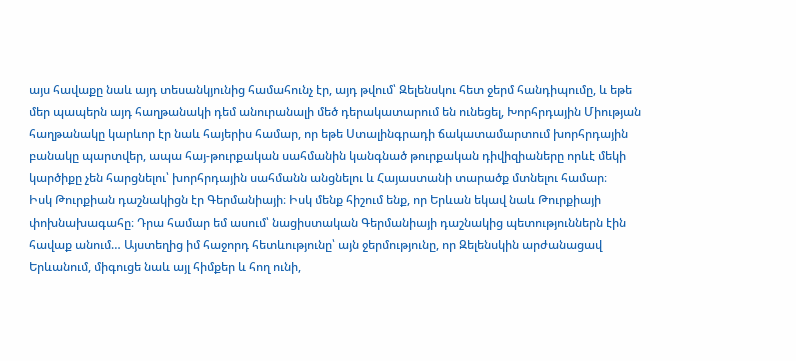այս հավաքը նաև այդ տեսանկյունից համահունչ էր, այդ թվում՝ Զելենսկու հետ ջերմ հանդիպումը, և եթե մեր պապերն այդ հաղթանակի դեմ անուրանալի մեծ դերակատարում են ունեցել, Խորհրդային Միության հաղթանակը կարևոր էր նաև հայերիս համար, որ եթե Ստալինգրադի ճակատամարտում խորհրդային բանակը պարտվեր, ապա հայ-թուրքական սահմանին կանգնած թուրքական դիվիզիաները որևէ մեկի կարծիքը չեն հարցնելու՝ խորհրդային սահմանն անցնելու և Հայաստանի տարածք մտնելու համար։
Իսկ Թուրքիան դաշնակիցն էր Գերմանիայի։ Իսկ մենք հիշում ենք, որ Երևան եկավ նաև Թուրքիայի փոխնախագահը։ Դրա համար եմ ասում՝ նացիստական Գերմանիայի դաշնակից պետություններն էին հավաք անում… Այստեղից իմ հաջորդ հետևությունը՝ այն ջերմությունը, որ Զելենսկին արժանացավ Երևանում, միգուցե նաև այլ հիմքեր և հող ունի,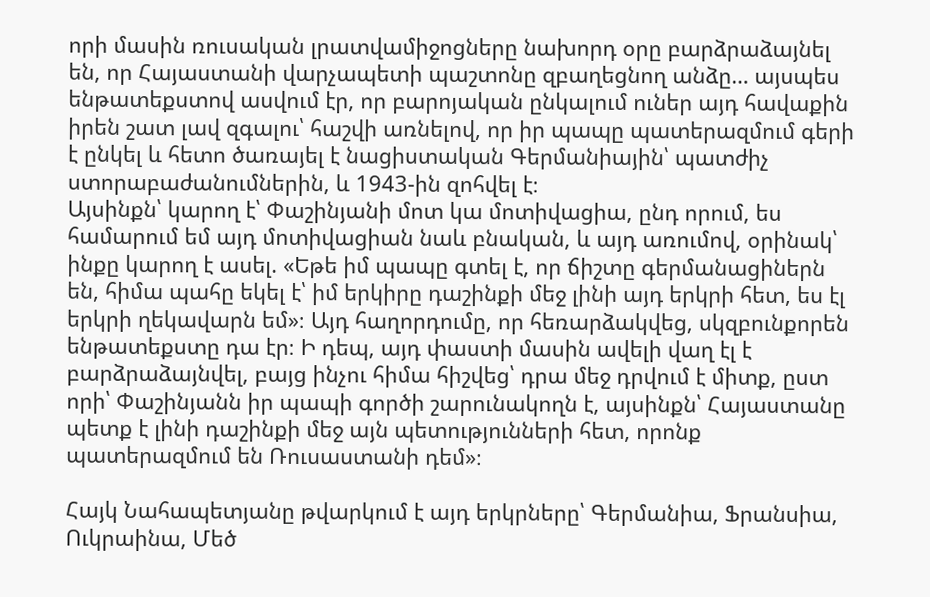որի մասին ռուսական լրատվամիջոցները նախորդ օրը բարձրաձայնել են, որ Հայաստանի վարչապետի պաշտոնը զբաղեցնող անձը… այսպես ենթատեքստով ասվում էր, որ բարոյական ընկալում ուներ այդ հավաքին իրեն շատ լավ զգալու՝ հաշվի առնելով, որ իր պապը պատերազմում գերի է ընկել և հետո ծառայել է նացիստական Գերմանիային՝ պատժիչ ստորաբաժանումներին, և 1943-ին զոհվել է։
Այսինքն՝ կարող է՝ Փաշինյանի մոտ կա մոտիվացիա, ընդ որում, ես համարում եմ այդ մոտիվացիան նաև բնական, և այդ առումով, օրինակ՝ ինքը կարող է ասել. «Եթե իմ պապը գտել է, որ ճիշտը գերմանացիներն են, հիմա պահը եկել է՝ իմ երկիրը դաշինքի մեջ լինի այդ երկրի հետ, ես էլ երկրի ղեկավարն եմ»։ Այդ հաղորդումը, որ հեռարձակվեց, սկզբունքորեն ենթատեքստը դա էր։ Ի դեպ, այդ փաստի մասին ավելի վաղ էլ է բարձրաձայնվել, բայց ինչու հիմա հիշվեց՝ դրա մեջ դրվում է միտք, ըստ որի՝ Փաշինյանն իր պապի գործի շարունակողն է, այսինքն՝ Հայաստանը պետք է լինի դաշինքի մեջ այն պետությունների հետ, որոնք պատերազմում են Ռուսաստանի դեմ»։

Հայկ Նահապետյանը թվարկում է այդ երկրները՝ Գերմանիա, Ֆրանսիա, Ուկրաինա, Մեծ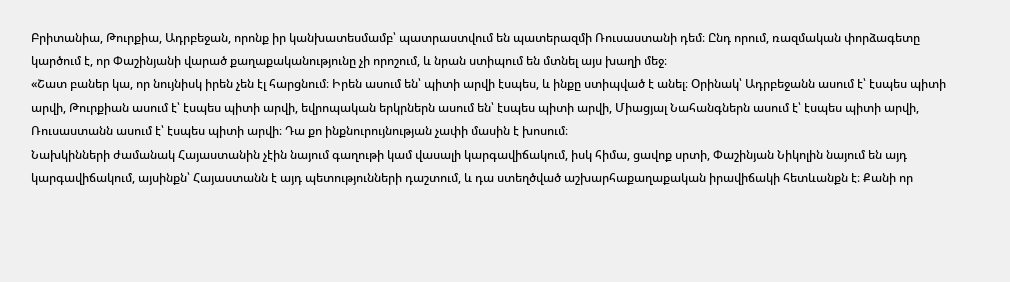Բրիտանիա, Թուրքիա, Ադրբեջան, որոնք իր կանխատեսմամբ՝ պատրաստվում են պատերազմի Ռուսաստանի դեմ։ Ընդ որում, ռազմական փորձագետը կարծում է, որ Փաշինյանի վարած քաղաքականությունը չի որոշում, և նրան ստիպում են մտնել այս խաղի մեջ։
«Շատ բաներ կա, որ նույնիսկ իրեն չեն էլ հարցնում։ Իրեն ասում են՝ պիտի արվի էսպես, և ինքը ստիպված է անել։ Օրինակ՝ Ադրբեջանն ասում է՝ էսպես պիտի արվի, Թուրքիան ասում է՝ էսպես պիտի արվի, եվրոպական երկրներն ասում են՝ էսպես պիտի արվի, Միացյալ Նահանգներն ասում է՝ էսպես պիտի արվի, Ռուսաստանն ասում է՝ էսպես պիտի արվի։ Դա քո ինքնուրույնության չափի մասին է խոսում։
Նախկինների ժամանակ Հայաստանին չէին նայում գաղութի կամ վասալի կարգավիճակում, իսկ հիմա, ցավոք սրտի, Փաշինյան Նիկոլին նայում են այդ կարգավիճակում, այսինքն՝ Հայաստանն է այդ պետությունների դաշտում, և դա ստեղծված աշխարհաքաղաքական իրավիճակի հետևանքն է։ Քանի որ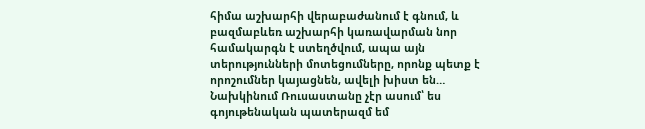հիմա աշխարհի վերաբաժանում է գնում, և բազմաբևեռ աշխարհի կառավարման նոր համակարգն է ստեղծվում, ապա այն տերությունների մոտեցումները, որոնք պետք է որոշումներ կայացնեն, ավելի խիստ են…
Նախկինում Ռուսաստանը չէր ասում՝ ես գոյութենական պատերազմ եմ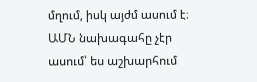մղում, իսկ այժմ ասում է։ ԱՄՆ նախագահը չէր ասում՝ ես աշխարհում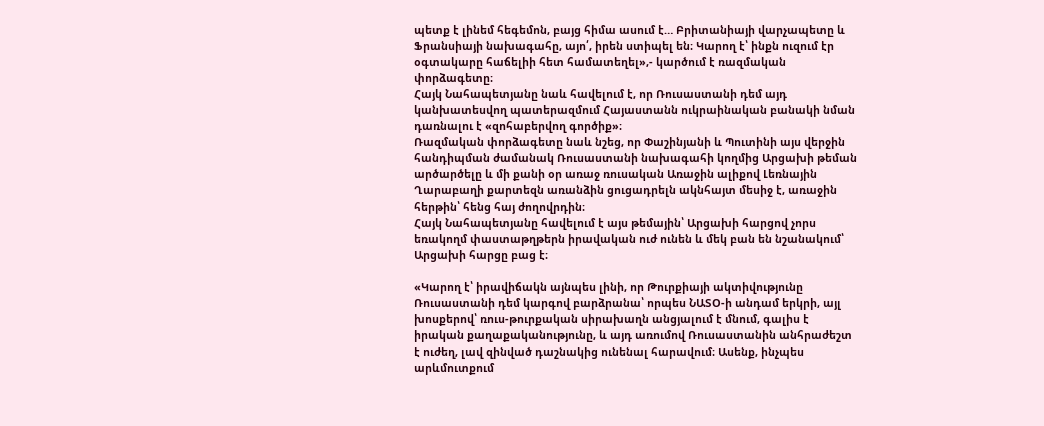պետք է լինեմ հեգեմոն, բայց հիմա ասում է… Բրիտանիայի վարչապետը և Ֆրանսիայի նախագահը, այո՛, իրեն ստիպել են։ Կարող է՝ ինքն ուզում էր օգտակարը հաճելիի հետ համատեղել»,- կարծում է ռազմական փորձագետը։
Հայկ Նահապետյանը նաև հավելում է, որ Ռուսաստանի դեմ այդ կանխատեսվող պատերազմում Հայաստանն ուկրաինական բանակի նման դառնալու է «զոհաբերվող գործիք»։
Ռազմական փորձագետը նաև նշեց, որ Փաշինյանի և Պուտինի այս վերջին հանդիպման ժամանակ Ռուսաստանի նախագահի կողմից Արցախի թեման արծարծելը և մի քանի օր առաջ ռուսական Առաջին ալիքով Լեռնային Ղարաբաղի քարտեզն առանձին ցուցադրելն ակնհայտ մեսիջ է, առաջին հերթին՝ հենց հայ ժողովրդին։
Հայկ Նահապետյանը հավելում է այս թեմային՝ Արցախի հարցով չորս եռակողմ փաստաթղթերն իրավական ուժ ունեն և մեկ բան են նշանակում՝ Արցախի հարցը բաց է։

«Կարող է՝ իրավիճակն այնպես լինի, որ Թուրքիայի ակտիվությունը Ռուսաստանի դեմ կարգով բարձրանա՝ որպես ՆԱՏՕ-ի անդամ երկրի, այլ խոսքերով՝ ռուս-թուրքական սիրախաղն անցյալում է մնում, գալիս է իրական քաղաքականությունը, և այդ առումով Ռուսաստանին անհրաժեշտ է ուժեղ, լավ զինված դաշնակից ունենալ հարավում։ Ասենք, ինչպես արևմուտքում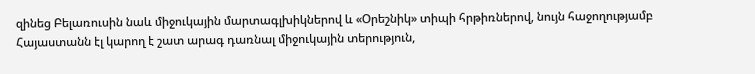զինեց Բելառուսին նաև միջուկային մարտագլխիկներով և «Օրեշնիկ» տիպի հրթիռներով, նույն հաջողությամբ Հայաստանն էլ կարող է շատ արագ դառնալ միջուկային տերություն,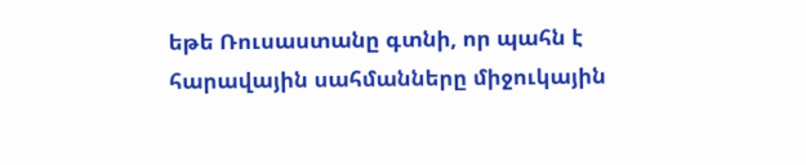եթե Ռուսաստանը գտնի, որ պահն է հարավային սահմանները միջուկային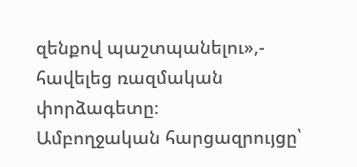զենքով պաշտպանելու»,- հավելեց ռազմական փորձագետը։
Ամբողջական հարցազրույցը՝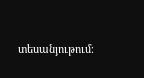տեսանյութում։